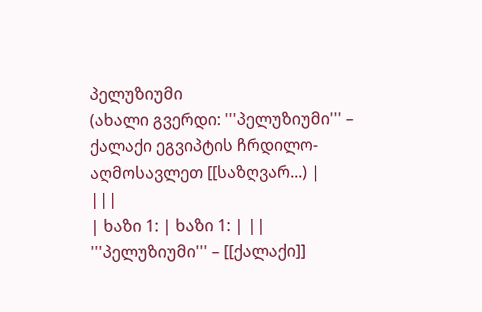პელუზიუმი
(ახალი გვერდი: '''პელუზიუმი''' – ქალაქი ეგვიპტის ჩრდილო-აღმოსავლეთ [[საზღვარ...) |
|||
| ხაზი 1: | ხაზი 1: | ||
'''პელუზიუმი''' – [[ქალაქი]]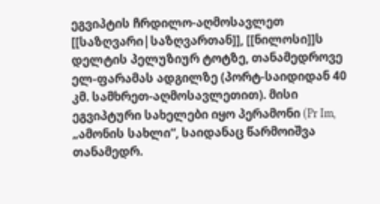ეგვიპტის ჩრდილო-აღმოსავლეთ [[საზღვარი|საზღვართან]], [[ნილოსი]]ს დელტის პელუზიურ ტოტზე, თანამედროვე ელ-ფარამას ადგილზე (პორტ-საიდიდან 40 კმ. სამხრეთ-აღმოსავლეთით). მისი ეგვიპტური სახელები იყო პერამონი (Pr Im, „ამონის სახლი“, საიდანაც წარმოიშვა თანამედრ.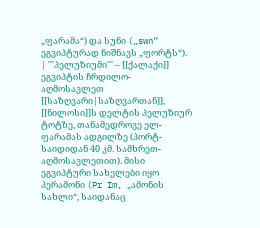„ფარამა“) და სუნი („swn“ ეგვიპტურად ნიშნავს „ფორტს“). | '''პელუზიუმი''' – [[ქალაქი]] ეგვიპტის ჩრდილო-აღმოსავლეთ [[საზღვარი|საზღვართან]], [[ნილოსი]]ს დელტის პელუზიურ ტოტზე, თანამედროვე ელ-ფარამას ადგილზე (პორტ-საიდიდან 40 კმ. სამხრეთ-აღმოსავლეთით). მისი ეგვიპტური სახელები იყო პერამონი (Pr Im, „ამონის სახლი“, საიდანაც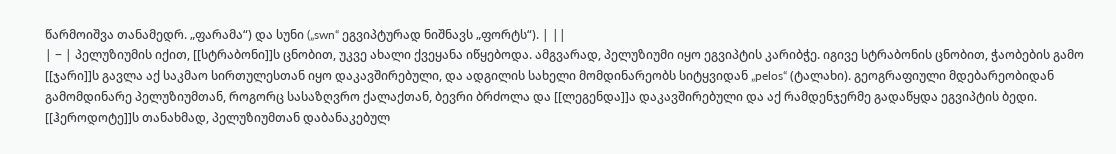წარმოიშვა თანამედრ. „ფარამა“) და სუნი („swn“ ეგვიპტურად ნიშნავს „ფორტს“). | ||
| − | პელუზიუმის იქით, [[სტრაბონი]]ს ცნობით, უკვე ახალი ქვეყანა იწყებოდა. ამგვარად, პელუზიუმი იყო ეგვიპტის კარიბჭე. იგივე სტრაბონის ცნობით, ჭაობების გამო [[ჯარი]]ს გავლა აქ საკმაო სირთულესთან იყო დაკავშირებული, და ადგილის სახელი მომდინარეობს სიტყვიდან „pelos“ (ტალახი). გეოგრაფიული მდებარეობიდან გამომდინარე პელუზიუმთან, როგორც სასაზღვრო ქალაქთან, ბევრი ბრძოლა და [[ლეგენდა]]ა დაკავშირებული და აქ რამდენჯერმე გადაწყდა ეგვიპტის ბედი. [[ჰეროდოტე]]ს თანახმად, პელუზიუმთან დაბანაკებულ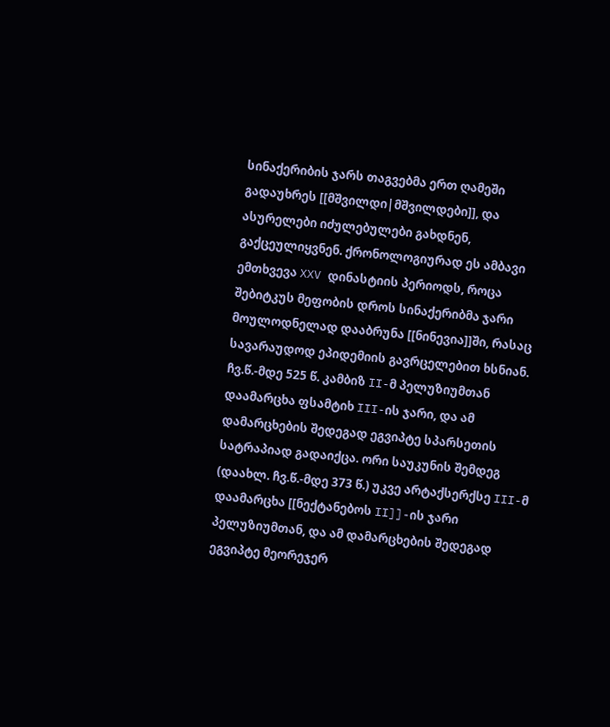სინაქერიბის ჯარს თაგვებმა ერთ ღამეში გადაუხრეს [[მშვილდი|მშვილდები]], და ასურელები იძულებულები გახდნენ, გაქცეულიყვნენ. ქრონოლოგიურად ეს ამბავი ემთხვევა XXV დინასტიის პერიოდს, როცა შებიტკუს მეფობის დროს სინაქერიბმა ჯარი მოულოდნელად დააბრუნა [[ნინევია]]ში, რასაც სავარაუდოდ ეპიდემიის გავრცელებით ხსნიან. ჩვ.წ.-მდე 525 წ. კამბიზ II-მ პელუზიუმთან დაამარცხა ფსამტიხ III-ის ჯარი, და ამ დამარცხების შედეგად ეგვიპტე სპარსეთის სატრაპიად გადაიქცა. ორი საუკუნის შემდეგ (დაახლ. ჩვ.წ.-მდე 373 წ.) უკვე არტაქსერქსე III-მ დაამარცხა [[ნექტანებოს II]]-ის ჯარი პელუზიუმთან, და ამ დამარცხების შედეგად ეგვიპტე მეორეჯერ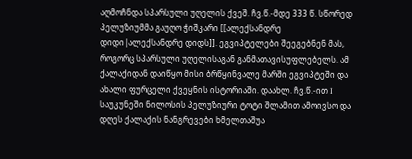აღმოჩნდა სპარსული უღელის ქვეშ. ჩვ.წ.-მდე 333 წ. სწორედ პელუზიუმმა გაუღო ჭიშკარი [[ალექსანდრე დიდი|ალექსანდრე დიდს]]. ეგვიპტელები შეეგებნენ მას, როგორც სპარსული უღელისაგან განმათავისუფლებელს. ამ ქალაქიდან დაიწყო მისი ბრწყინვალე მარში ეგვიპტეში და ახალი ფურცელი ქვეყნის ისტორიაში. დაახლ. ჩვ.წ.-ით I საუკუნეში ნილოსის პელუზიური ტოტი შლამით ამოივსო და დღეს ქალაქის ნანგრევები ხმელთაშუა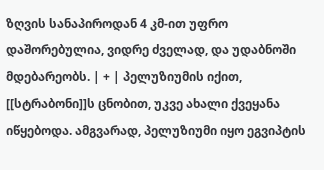ზღვის სანაპიროდან 4 კმ-ით უფრო დაშორებულია, ვიდრე ძველად, და უდაბნოში მდებარეობს. | + | პელუზიუმის იქით, [[სტრაბონი]]ს ცნობით, უკვე ახალი ქვეყანა იწყებოდა. ამგვარად, პელუზიუმი იყო ეგვიპტის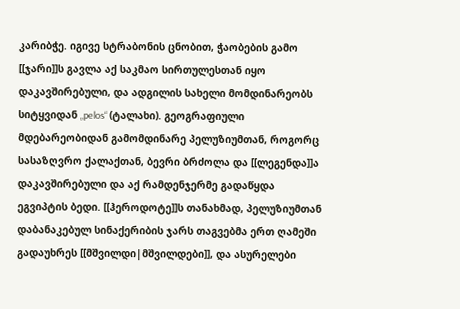კარიბჭე. იგივე სტრაბონის ცნობით, ჭაობების გამო [[ჯარი]]ს გავლა აქ საკმაო სირთულესთან იყო დაკავშირებული, და ადგილის სახელი მომდინარეობს სიტყვიდან „pelos“ (ტალახი). გეოგრაფიული მდებარეობიდან გამომდინარე პელუზიუმთან, როგორც სასაზღვრო ქალაქთან, ბევრი ბრძოლა და [[ლეგენდა]]ა დაკავშირებული და აქ რამდენჯერმე გადაწყდა ეგვიპტის ბედი. [[ჰეროდოტე]]ს თანახმად, პელუზიუმთან დაბანაკებულ სინაქერიბის ჯარს თაგვებმა ერთ ღამეში გადაუხრეს [[მშვილდი|მშვილდები]], და ასურელები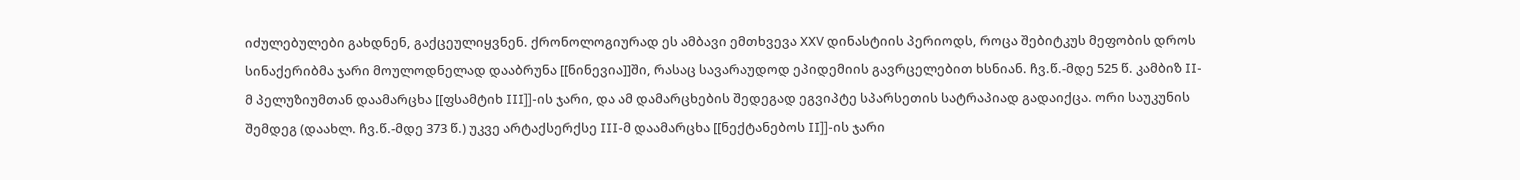იძულებულები გახდნენ, გაქცეულიყვნენ. ქრონოლოგიურად ეს ამბავი ემთხვევა XXV დინასტიის პერიოდს, როცა შებიტკუს მეფობის დროს სინაქერიბმა ჯარი მოულოდნელად დააბრუნა [[ნინევია]]ში, რასაც სავარაუდოდ ეპიდემიის გავრცელებით ხსნიან. ჩვ.წ.-მდე 525 წ. კამბიზ II-მ პელუზიუმთან დაამარცხა [[ფსამტიხ III]]-ის ჯარი, და ამ დამარცხების შედეგად ეგვიპტე სპარსეთის სატრაპიად გადაიქცა. ორი საუკუნის შემდეგ (დაახლ. ჩვ.წ.-მდე 373 წ.) უკვე არტაქსერქსე III-მ დაამარცხა [[ნექტანებოს II]]-ის ჯარი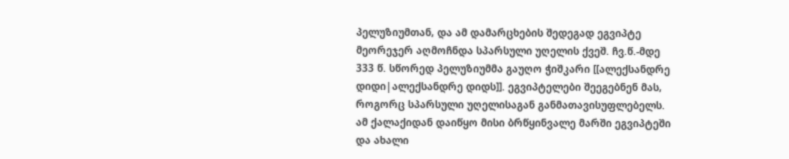პელუზიუმთან, და ამ დამარცხების შედეგად ეგვიპტე მეორეჯერ აღმოჩნდა სპარსული უღელის ქვეშ. ჩვ.წ.-მდე 333 წ. სწორედ პელუზიუმმა გაუღო ჭიშკარი [[ალექსანდრე დიდი|ალექსანდრე დიდს]]. ეგვიპტელები შეეგებნენ მას, როგორც სპარსული უღელისაგან განმათავისუფლებელს. ამ ქალაქიდან დაიწყო მისი ბრწყინვალე მარში ეგვიპტეში და ახალი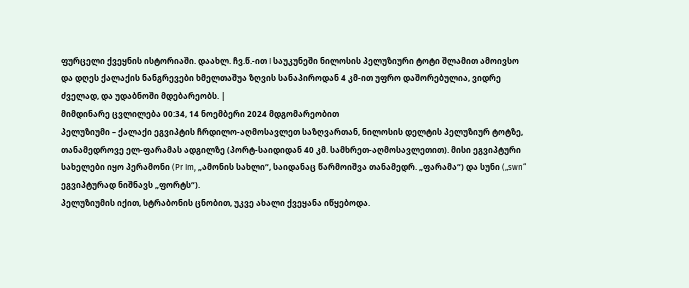ფურცელი ქვეყნის ისტორიაში. დაახლ. ჩვ.წ.-ით I საუკუნეში ნილოსის პელუზიური ტოტი შლამით ამოივსო და დღეს ქალაქის ნანგრევები ხმელთაშუა ზღვის სანაპიროდან 4 კმ-ით უფრო დაშორებულია, ვიდრე ძველად, და უდაბნოში მდებარეობს. |
მიმდინარე ცვლილება 00:34, 14 ნოემბერი 2024 მდგომარეობით
პელუზიუმი – ქალაქი ეგვიპტის ჩრდილო-აღმოსავლეთ საზღვართან, ნილოსის დელტის პელუზიურ ტოტზე, თანამედროვე ელ-ფარამას ადგილზე (პორტ-საიდიდან 40 კმ. სამხრეთ-აღმოსავლეთით). მისი ეგვიპტური სახელები იყო პერამონი (Pr Im, „ამონის სახლი“, საიდანაც წარმოიშვა თანამედრ. „ფარამა“) და სუნი („swn“ ეგვიპტურად ნიშნავს „ფორტს“).
პელუზიუმის იქით, სტრაბონის ცნობით, უკვე ახალი ქვეყანა იწყებოდა.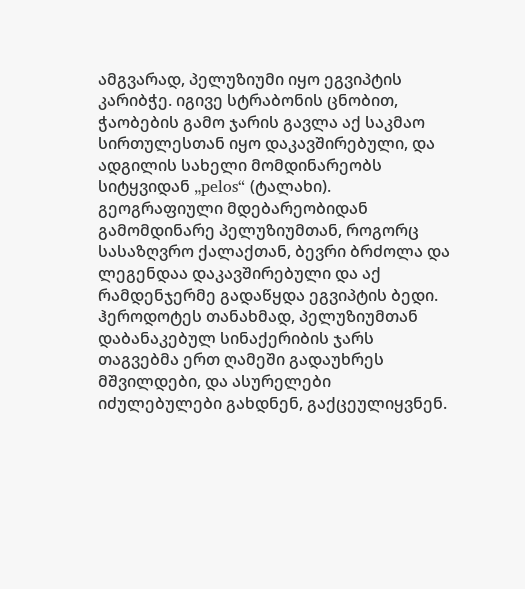ამგვარად, პელუზიუმი იყო ეგვიპტის კარიბჭე. იგივე სტრაბონის ცნობით, ჭაობების გამო ჯარის გავლა აქ საკმაო სირთულესთან იყო დაკავშირებული, და ადგილის სახელი მომდინარეობს სიტყვიდან „pelos“ (ტალახი). გეოგრაფიული მდებარეობიდან გამომდინარე პელუზიუმთან, როგორც სასაზღვრო ქალაქთან, ბევრი ბრძოლა და ლეგენდაა დაკავშირებული და აქ რამდენჯერმე გადაწყდა ეგვიპტის ბედი. ჰეროდოტეს თანახმად, პელუზიუმთან დაბანაკებულ სინაქერიბის ჯარს თაგვებმა ერთ ღამეში გადაუხრეს მშვილდები, და ასურელები იძულებულები გახდნენ, გაქცეულიყვნენ.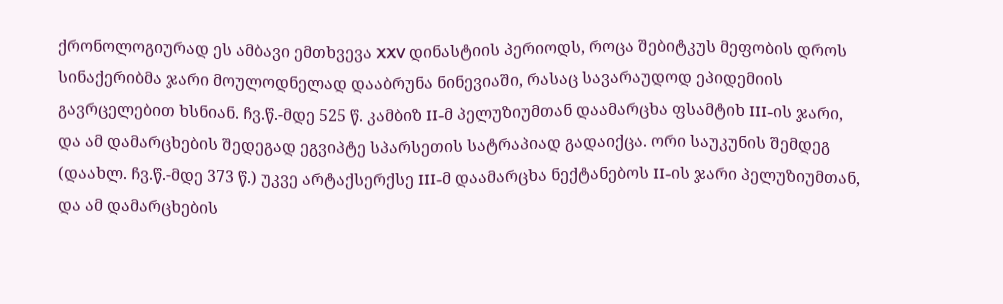ქრონოლოგიურად ეს ამბავი ემთხვევა XXV დინასტიის პერიოდს, როცა შებიტკუს მეფობის დროს სინაქერიბმა ჯარი მოულოდნელად დააბრუნა ნინევიაში, რასაც სავარაუდოდ ეპიდემიის გავრცელებით ხსნიან. ჩვ.წ.-მდე 525 წ. კამბიზ II-მ პელუზიუმთან დაამარცხა ფსამტიხ III-ის ჯარი, და ამ დამარცხების შედეგად ეგვიპტე სპარსეთის სატრაპიად გადაიქცა. ორი საუკუნის შემდეგ (დაახლ. ჩვ.წ.-მდე 373 წ.) უკვე არტაქსერქსე III-მ დაამარცხა ნექტანებოს II-ის ჯარი პელუზიუმთან, და ამ დამარცხების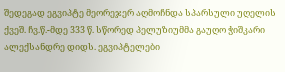შედეგად ეგვიპტე მეორეჯერ აღმოჩნდა სპარსული უღელის ქვეშ. ჩვ.წ.-მდე 333 წ. სწორედ პელუზიუმმა გაუღო ჭიშკარი ალექსანდრე დიდს. ეგვიპტელები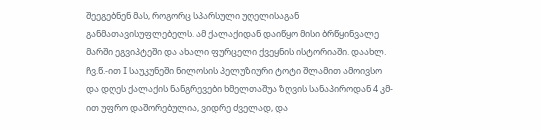შეეგებნენ მას, როგორც სპარსული უღელისაგან განმათავისუფლებელს. ამ ქალაქიდან დაიწყო მისი ბრწყინვალე მარში ეგვიპტეში და ახალი ფურცელი ქვეყნის ისტორიაში. დაახლ. ჩვ.წ.-ით I საუკუნეში ნილოსის პელუზიური ტოტი შლამით ამოივსო და დღეს ქალაქის ნანგრევები ხმელთაშუა ზღვის სანაპიროდან 4 კმ-ით უფრო დაშორებულია, ვიდრე ძველად, და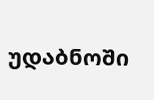უდაბნოში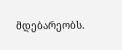მდებარეობს.